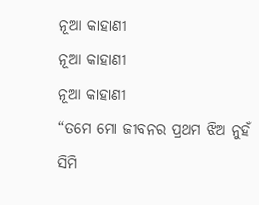ନୂଆ କାହାଣୀ
ନୂଆ କାହାଣୀ
ନୂଆ କାହାଣୀ
“ତମେ ମୋ ଜୀବନର ପ୍ରଥମ ଝିଅ ନୁହଁ ସିମି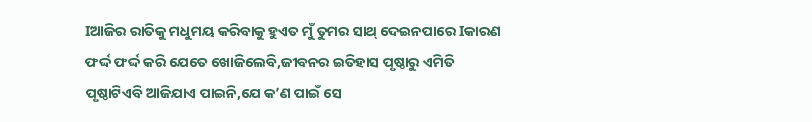Iଆଜିର ରାତିକୁ ମଧୁମୟ କରିବାକୁ ହୁଏତ ମୁଁ ତୁମର ସାଥ୍ ଦେଇନପାରେ Iକାରଣ ଫର୍ଦ୍ଦ ଫର୍ଦ୍ଦ କରି ଯେତେ ଖୋଜିଲେବି,ଜୀବନର ଇତିହାସ ପୃଷ୍ଠାରୁ ଏମିତି ପୃଷ୍ଠାଟିଏବି ଆଜିଯାଏ ପାଇନି,ଯେ କ’ଣ ପାଇଁ ସେ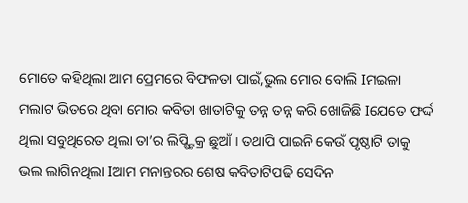ମୋତେ କହିଥିଲା ଆମ ପ୍ରେମରେ ବିଫଳତା ପାଇଁ,ଭୁଲ ମୋର ବୋଲି Iମଇଳା ମଲାଟ ଭିତରେ ଥିବା ମୋର କବିତା ଖାତାଟିକୁ ତନ୍ନ ତନ୍ନ କରି ଖୋଜିଛି Iଯେତେ ଫର୍ଦ୍ଦ ଥିଲା ସବୁଥିରେତ ଥିଲା ତା’ର ଲିପ୍ଷ୍ଟିକ୍ର ଛୁଆଁ I ତଥାପି ପାଇନି କେଉଁ ପୃଷ୍ଠାଟି ତାକୁ ଭଲ ଲାଗିନଥିଲା Iଆମ ମନାନ୍ତରର ଶେଷ କବିତାଟିପଢି ସେଦିନ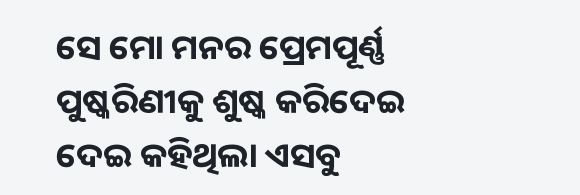ସେ ମୋ ମନର ପ୍ରେମପୂର୍ଣ୍ଣ ପୁଷ୍କରିଣୀକୁ ଶୁଷ୍କ କରିଦେଇ ଦେଇ କହିଥିଲା ଏସବୁ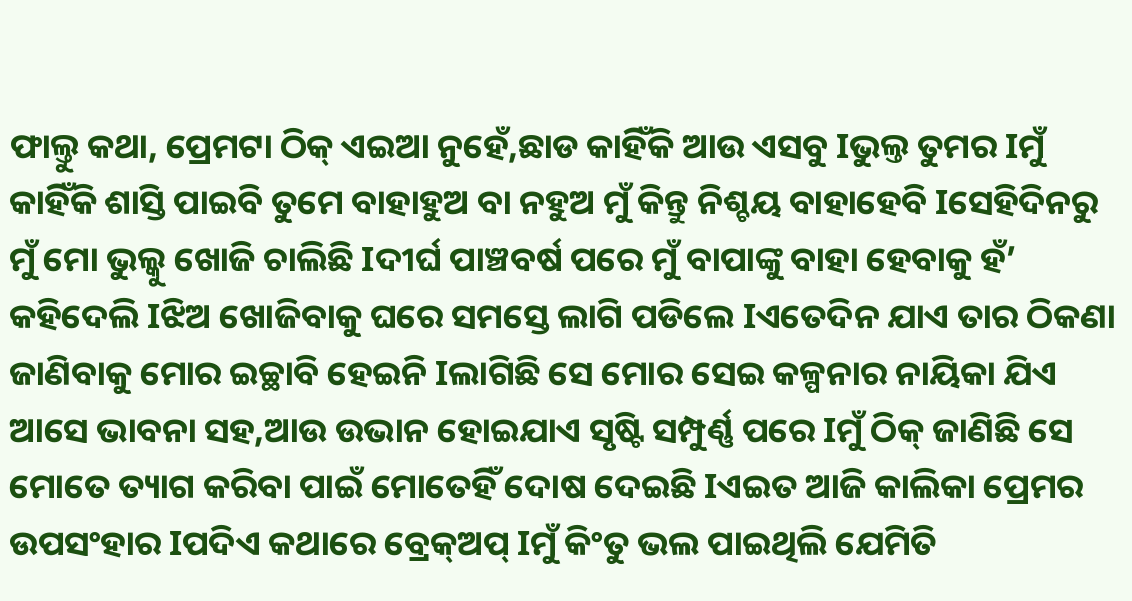ଫାଲ୍ତୁ କଥା, ପ୍ରେମଟା ଠିକ୍ ଏଇଆ ନୁହେଁ,ଛାଡ କାହିଁକି ଆଉ ଏସବୁ Iଭୁଲ୍ତ ତୁମର Iମୁଁ କାହିଁକି ଶାସ୍ତି ପାଇବି ତୁମେ ବାହାହୁଅ ବା ନହୁଅ ମୁଁ କିନ୍ତୁ ନିଶ୍ଚୟ ବାହାହେବି Iସେହିଦିନରୁ ମୁଁ ମୋ ଭୁଲ୍କୁ ଖୋଜି ଚାଲିଛି Iଦୀର୍ଘ ପାଞ୍ଚବର୍ଷ ପରେ ମୁଁ ବାପାଙ୍କୁ ବାହା ହେବାକୁ ହଁ’ କହିଦେଲି Iଝିଅ ଖୋଜିବାକୁ ଘରେ ସମସ୍ତେ ଲାଗି ପଡିଲେ Iଏତେଦିନ ଯାଏ ତାର ଠିକଣା ଜାଣିବାକୁ ମୋର ଇଚ୍ଛାବି ହେଇନି Iଲାଗିଛି ସେ ମୋର ସେଇ କଳ୍ପନାର ନାୟିକା ଯିଏ ଆସେ ଭାବନା ସହ,ଆଉ ଉଭାନ ହୋଇଯାଏ ସୃଷ୍ଟି ସମ୍ପୁର୍ଣ୍ଣ ପରେ Iମୁଁ ଠିକ୍ ଜାଣିଛି ସେ ମୋତେ ତ୍ୟାଗ କରିବା ପାଇଁ ମୋତେହିଁ ଦୋଷ ଦେଇଛି Iଏଇତ ଆଜି କାଲିକା ପ୍ରେମର ଉପସଂହାର Iପଦିଏ କଥାରେ ବ୍ରେକ୍ଅପ୍ Iମୁଁ କିଂତୁ ଭଲ ପାଇଥିଲି ଯେମିତି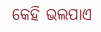କେହି ଭଲପାଏ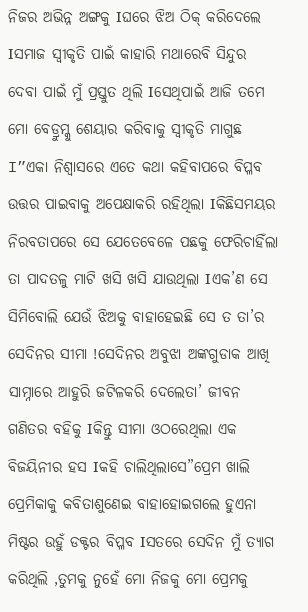ନିଜର ଅଭିନ୍ନ ଅଙ୍ଗକୁ Iଘରେ ଝିଅ ଠିକ୍ କରିଦେଲେ Iସମାଜ ସ୍ୱୀକୃତି ପାଇଁ କାହାରି ମଥାରେବି ସିନ୍ଦୁର ଦେବା ପାଇଁ ମୁଁ ପ୍ରସ୍ତୁତ ଥିଲି Iସେଥିପାଇଁ ଆଜି ତମେ ମୋ ବେଡ୍ରୁମ୍କୁ ଶେୟାର କରିବାକୁ ସ୍ୱୀକୃତି ମାଗୁଛ I”ଏକା ନିଶ୍ୱାସରେ ଏତେ କଥା କହିବାପରେ ବିପ୍ଳବ ଉତ୍ତର ପାଇବାକୁ ଅପେକ୍ଷାକରି ରହିଥିଲା Iକିଛିସମୟର ନିରବତାପରେ ସେ ଯେତେବେଳେ ପଛକୁ ଫେରିଚାହିଁଲା ତା ପାଦତଳୁ ମାଟି ଖସି ଖସି ଯାଉଥିଲା Iଏକ’ଣ ସେ ସିମିବୋଲି ଯେଉଁ ଝିଅକୁ ବାହାହେଇଛି ସେ ତ ତା’ର ସେଦିନର ସୀମା !ସେଦିନର ଅବୁଝା ଅଙ୍କଗୁଡାକ ଆଖି ସାମ୍ନାରେ ଆହୁରି ଜଟିଳକରି ଦେଲେତା’ ଜୀବନ ଗଣିତର ବହିକୁ Iକିନ୍ତୁ ସୀମା ଓଠରେଥିଲା ଏକ ବିଜୟିନୀର ହସ Iକହି ଚାଲିଥିଲାସେ”ପ୍ରେମ ଖାଲି ପ୍ରେମିକାକୁ କବିତାଶୁଣେଇ ବାହାହୋଇଗଲେ ହୁଏନା ମିଷ୍ଟର ଉହୁଁ ଡକ୍ଟର ବିପ୍ଳବ Iସତରେ ସେଦିନ ମୁଁ ତ୍ୟାଗ କରିଥିଲି ,ତୁମକୁ ନୁହେଁ ମୋ ନିଜକୁ ମୋ ପ୍ରେମକୁ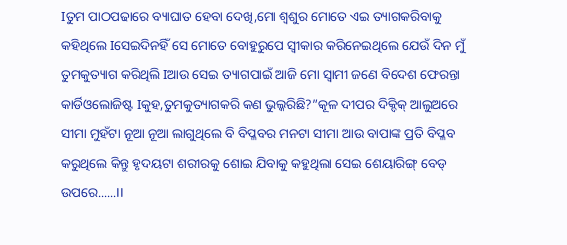Iତୁମ ପାଠପଢାରେ ବ୍ୟାଘାତ ହେବା ଦେଖି,ମୋ ଶ୍ୱଶୁର ମୋତେ ଏଇ ତ୍ୟାଗକରିବାକୁ କହିଥିଲେ Iସେଇଦିନହିଁ ସେ ମୋତେ ବୋହୁରୁପେ ସ୍ୱୀକାର କରିନେଇଥିଲେ ଯେଉଁ ଦିନ ମୁଁ ତୁମକୁତ୍ୟାଗ କରିଥିଲି Iଆଉ ସେଇ ତ୍ୟାଗପାଇଁ ଆଜି ମୋ ସ୍ୱାମୀ ଜଣେ ବିଦେଶ ଫେରନ୍ତା କାର୍ଡିଓଲୋଜିଷ୍ଟ Iକୁହ,ତୁମକୁତ୍ୟାଗକରି କଣ ଭୁଲ୍କରିଛି?”କୂଳ ଦୀପର ଦିକ୍ଦିକ୍ ଆଲୁଅରେ ସୀମା ମୁହଁଟା ନୂଆ ନୂଆ ଲାଗୁଥିଲେ ବି ବିପ୍ଳବର ମନଟା ସୀମା ଆଉ ବାପାଙ୍କ ପ୍ରତି ବିପ୍ଳବ କରୁଥିଲେ କିନ୍ତୁ ହୃଦୟଟା ଶରୀରକୁ ଶୋଇ ଯିବାକୁ କହୁଥିଲା ସେଇ ଶେୟାରିଙ୍ଗ୍ ବେଡ୍ ଉପରେ......II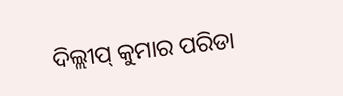ଦିଲ୍ଲୀପ୍ କୁମାର ପରିଡା